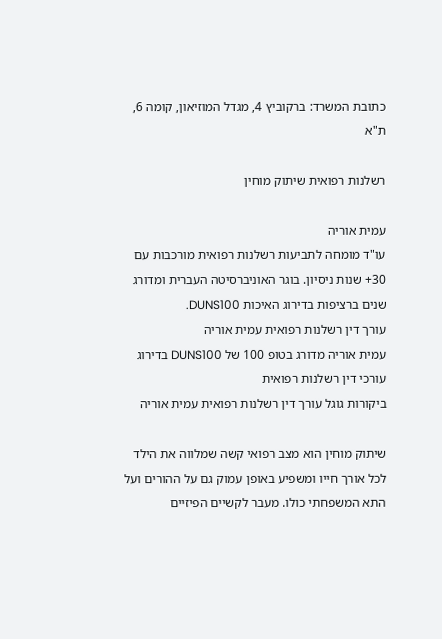כתובת המשרד: ברקוביץ 4, מגדל המוזיאון, קומה 6, ת"א

רשלנות רפואית שיתוק מוחין

עמית אוריה
עו"ד מומחה לתביעות רשלנות רפואית מורכבות עם 30+ שנות ניסיון. בוגר האוניברסיטה העברית ומדורג שנים ברציפות בדירוג האיכות DUNS100.
עורך דין רשלנות רפואית עמית אוריה
עמית אוריה מדורג בטופ 100 של DUNS100 בדירוג עורכי דין רשלנות רפואית
ביקורות גוגל עורך דין רשלנות רפואית עמית אוריה

שיתוק מוחין הוא מצב רפואי קשה שמלווה את הילד לכל אורך חייו ומשפיע באופן עמוק גם על ההורים ועל התא המשפחתי כולו. מעבר לקשיים הפיזיים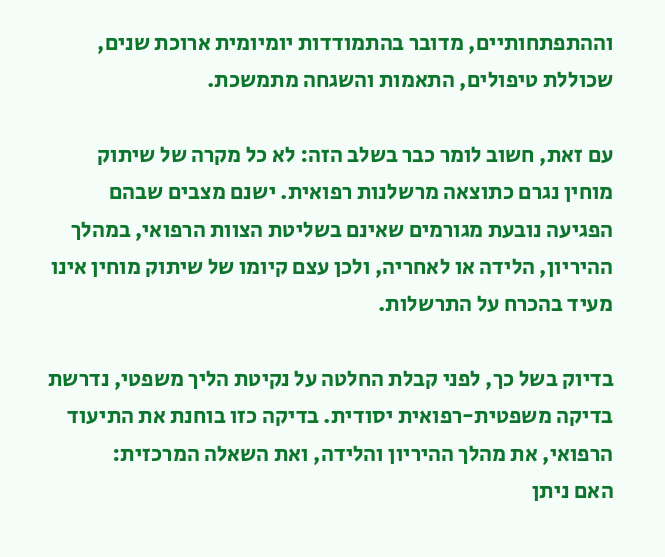וההתפתחותיים, מדובר בהתמודדות יומיומית ארוכת שנים, שכוללת טיפולים, התאמות והשגחה מתמשכת.

עם זאת, חשוב לומר כבר בשלב הזה: לא כל מקרה של שיתוק מוחין נגרם כתוצאה מרשלנות רפואית. ישנם מצבים שבהם הפגיעה נובעת מגורמים שאינם בשליטת הצוות הרפואי, במהלך ההיריון, הלידה או לאחריה, ולכן עצם קיומו של שיתוק מוחין אינו מעיד בהכרח על התרשלות.

בדיוק בשל כך, לפני קבלת החלטה על נקיטת הליך משפטי, נדרשת בדיקה משפטית-רפואית יסודית. בדיקה כזו בוחנת את התיעוד הרפואי, את מהלך ההיריון והלידה, ואת השאלה המרכזית:
האם ניתן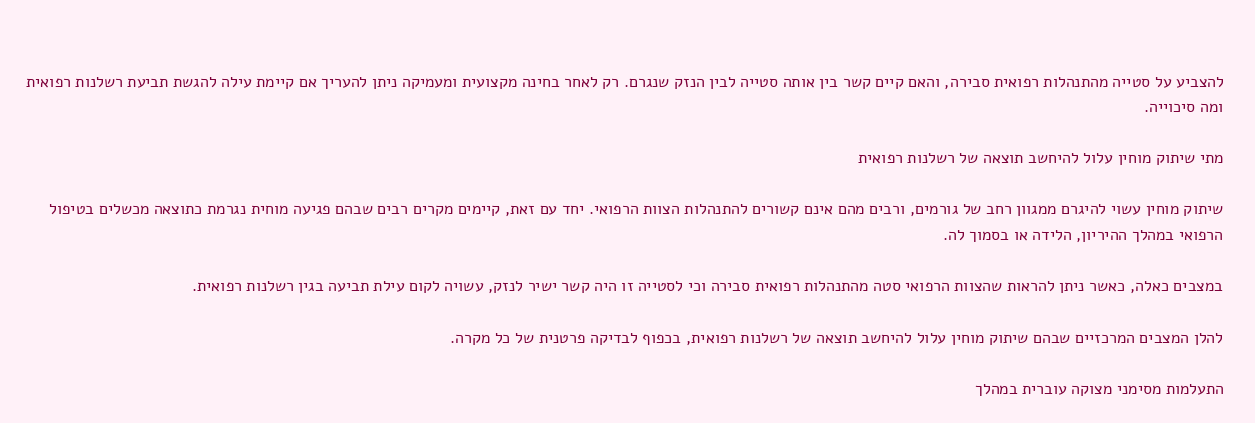להצביע על סטייה מהתנהלות רפואית סבירה, והאם קיים קשר בין אותה סטייה לבין הנזק שנגרם. רק לאחר בחינה מקצועית ומעמיקה ניתן להעריך אם קיימת עילה להגשת תביעת רשלנות רפואית ומה סיכוייה.

מתי שיתוק מוחין עלול להיחשב תוצאה של רשלנות רפואית

שיתוק מוחין עשוי להיגרם ממגוון רחב של גורמים, ורבים מהם אינם קשורים להתנהלות הצוות הרפואי. יחד עם זאת, קיימים מקרים רבים שבהם פגיעה מוחית נגרמת כתוצאה מכשלים בטיפול הרפואי במהלך ההיריון, הלידה או בסמוך לה.

במצבים כאלה, כאשר ניתן להראות שהצוות הרפואי סטה מהתנהלות רפואית סבירה וכי לסטייה זו היה קשר ישיר לנזק, עשויה לקום עילת תביעה בגין רשלנות רפואית.

להלן המצבים המרכזיים שבהם שיתוק מוחין עלול להיחשב תוצאה של רשלנות רפואית, בכפוף לבדיקה פרטנית של כל מקרה.

התעלמות מסימני מצוקה עוברית במהלך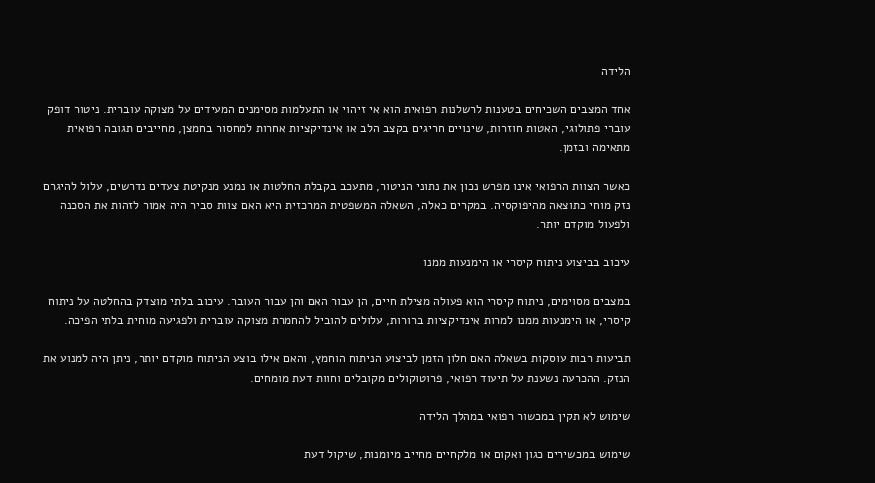הלידה

אחד המצבים השכיחים בטענות לרשלנות רפואית הוא אי זיהוי או התעלמות מסימנים המעידים על מצוקה עוברית. ניטור דופק עוברי פתולוגי, האטות חוזרות, שינויים חריגים בקצב הלב או אינדיקציות אחרות למחסור בחמצן, מחייבים תגובה רפואית מתאימה ובזמן.

כאשר הצוות הרפואי אינו מפרש נכון את נתוני הניטור, מתעכב בקבלת החלטות או נמנע מנקיטת צעדים נדרשים, עלול להיגרם נזק מוחי כתוצאה מהיפוקסיה. במקרים כאלה, השאלה המשפטית המרכזית היא האם צוות סביר היה אמור לזהות את הסכנה ולפעול מוקדם יותר.

עיכוב בביצוע ניתוח קיסרי או הימנעות ממנו

במצבים מסוימים, ניתוח קיסרי הוא פעולה מצילת חיים, הן עבור האם והן עבור העובר. עיכוב בלתי מוצדק בהחלטה על ניתוח קיסרי, או הימנעות ממנו למרות אינדיקציות ברורות, עלולים להוביל להחמרת מצוקה עוברית ולפגיעה מוחית בלתי הפיכה.

תביעות רבות עוסקות בשאלה האם חלון הזמן לביצוע הניתוח הוחמץ, והאם אילו בוצע הניתוח מוקדם יותר, ניתן היה למנוע את הנזק. ההכרעה נשענת על תיעוד רפואי, פרוטוקולים מקובלים וחוות דעת מומחים.

שימוש לא תקין במכשור רפואי במהלך הלידה

שימוש במכשירים כגון ואקום או מלקחיים מחייב מיומנות, שיקול דעת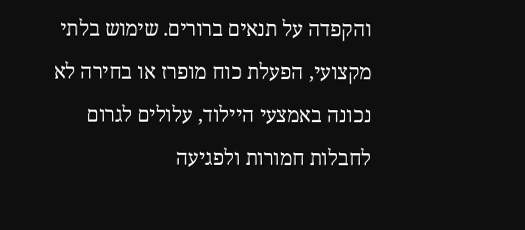והקפדה על תנאים ברורים. שימוש בלתי מקצועי, הפעלת כוח מופרז או בחירה לא נכונה באמצעי היילוד, עלולים לגרום לחבלות חמורות ולפגיעה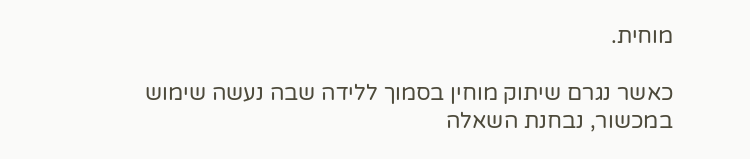מוחית.

כאשר נגרם שיתוק מוחין בסמוך ללידה שבה נעשה שימוש במכשור, נבחנת השאלה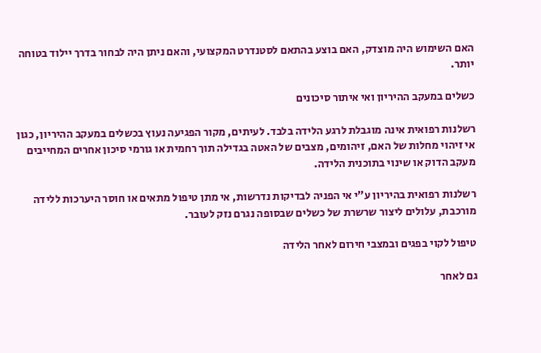האם השימוש היה מוצדק, האם בוצע בהתאם לסטנדרט המקצועי, והאם ניתן היה לבחור בדרך יילוד בטוחה יותר.

כשלים במעקב ההיריון ואי איתור סיכונים

רשלנות רפואית אינה מוגבלת לרגע הלידה בלבד. לעיתים, מקור הפגיעה נעוץ בכשלים במעקב ההיריון, כגון אי זיהוי מחלות של האם, זיהומים, מצבים של האטה בגדילה תוך רחמית או גורמי סיכון אחרים המחייבים מעקב הדוק או שינוי בתוכנית הלידה.

רשלנות רפואית בהיריון ע"י אי הפניה לבדיקות נדרשות, אי מתן טיפול מתאים או חוסר היערכות ללידה מורכבת, עלולים ליצור שרשרת של כשלים שבסופה נגרם נזק לעובר.

טיפול לקוי בפגים ובמצבי חירום לאחר הלידה

גם לאחר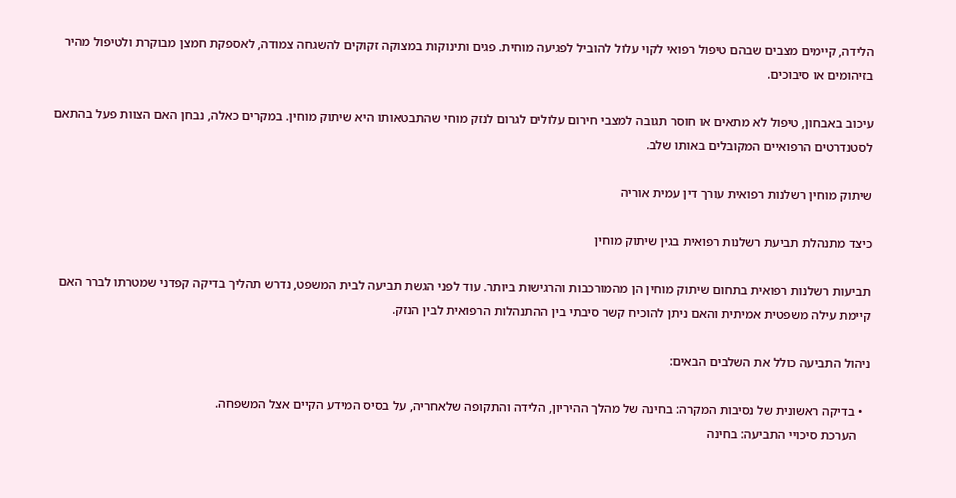הלידה, קיימים מצבים שבהם טיפול רפואי לקוי עלול להוביל לפגיעה מוחית. פגים ותינוקות במצוקה זקוקים להשגחה צמודה, לאספקת חמצן מבוקרת ולטיפול מהיר בזיהומים או סיבוכים.

עיכוב באבחון, טיפול לא מתאים או חוסר תגובה למצבי חירום עלולים לגרום לנזק מוחי שהתבטאותו היא שיתוק מוחין. במקרים כאלה, נבחן האם הצוות פעל בהתאם לסטנדרטים הרפואיים המקובלים באותו שלב.

שיתוק מוחין רשלנות רפואית עורך דין עמית אוריה

כיצד מתנהלת תביעת רשלנות רפואית בגין שיתוק מוחין

תביעות רשלנות רפואית בתחום שיתוק מוחין הן מהמורכבות והרגישות ביותר. עוד לפני הגשת תביעה לבית המשפט, נדרש תהליך בדיקה קפדני שמטרתו לברר האם קיימת עילה משפטית אמיתית והאם ניתן להוכיח קשר סיבתי בין ההתנהלות הרפואית לבין הנזק.

ניהול התביעה כולל את השלבים הבאים:

  • בדיקה ראשונית של נסיבות המקרה: בחינה של מהלך ההיריון, הלידה והתקופה שלאחריה, על בסיס המידע הקיים אצל המשפחה.
    הערכת סיכויי התביעה: בחינה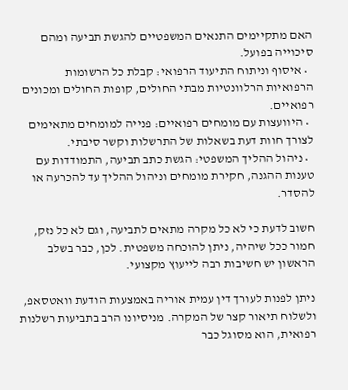האם מתקיימים התנאים המשפטיים להגשת תביעה ומהם סיכוייה בפועל.
  • איסוף וניתוח התיעוד הרפואי: קבלת כל הרשומות הרפואיות הרלוונטיות מבתי החולים, קופות החולים ומכונים רפואיים.
  • היוועצות עם מומחים רפואיים: פנייה למומחים מתאימים לצורך חוות דעת בשאלות של התרשלות וקשר סיבתי.
  • ניהול ההליך המשפטי: הגשת כתב תביעה, התמודדות עם טענות ההגנה, חקירת מומחים וניהול ההליך עד להכרעה או להסדר.

חשוב לדעת כי לא כל מקרה מתאים לתביעה, וגם לא כל נזק, חמור ככל שיהיה, ניתן להוכחה משפטית. לכן, כבר בשלב הראשון יש חשיבות רבה לייעוץ מקצועי.

ניתן לפנות לעורך דין עמית אוריה באמצעות הודעת וואטסאפ, ולשלוח תיאור קצר של המקרה. מניסיונו הרב בתביעות רשלנות רפואית, הוא מסוגל כבר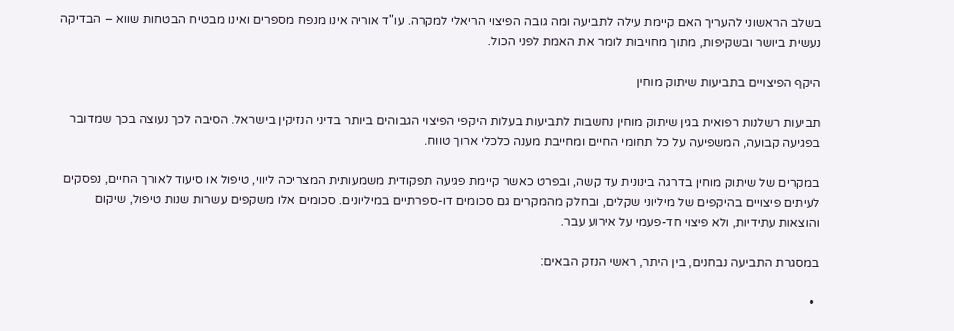בשלב הראשוני להעריך האם קיימת עילה לתביעה ומה גובה הפיצוי הריאלי למקרה. עו"ד אוריה אינו מנפח מספרים ואינו מבטיח הבטחות שווא – הבדיקה נעשית ביושר ובשקיפות, מתוך מחויבות לומר את האמת לפני הכול.

היקף הפיצויים בתביעות שיתוק מוחין

תביעות רשלנות רפואית בגין שיתוק מוחין נחשבות לתביעות בעלות היקפי הפיצוי הגבוהים ביותר בדיני הנזיקין בישראל. הסיבה לכך נעוצה בכך שמדובר בפגיעה קבועה, המשפיעה על כל תחומי החיים ומחייבת מענה כלכלי ארוך טווח.

במקרים של שיתוק מוחין בדרגה בינונית עד קשה, ובפרט כאשר קיימת פגיעה תפקודית משמעותית המצריכה ליווי, טיפול או סיעוד לאורך החיים, נפסקים לעיתים פיצויים בהיקפים של מיליוני שקלים, ובחלק מהמקרים גם סכומים דו-ספרתיים במיליונים. סכומים אלו משקפים עשרות שנות טיפול, שיקום והוצאות עתידיות, ולא פיצוי חד-פעמי על אירוע עבר.

במסגרת התביעה נבחנים, בין היתר, ראשי הנזק הבאים:

  •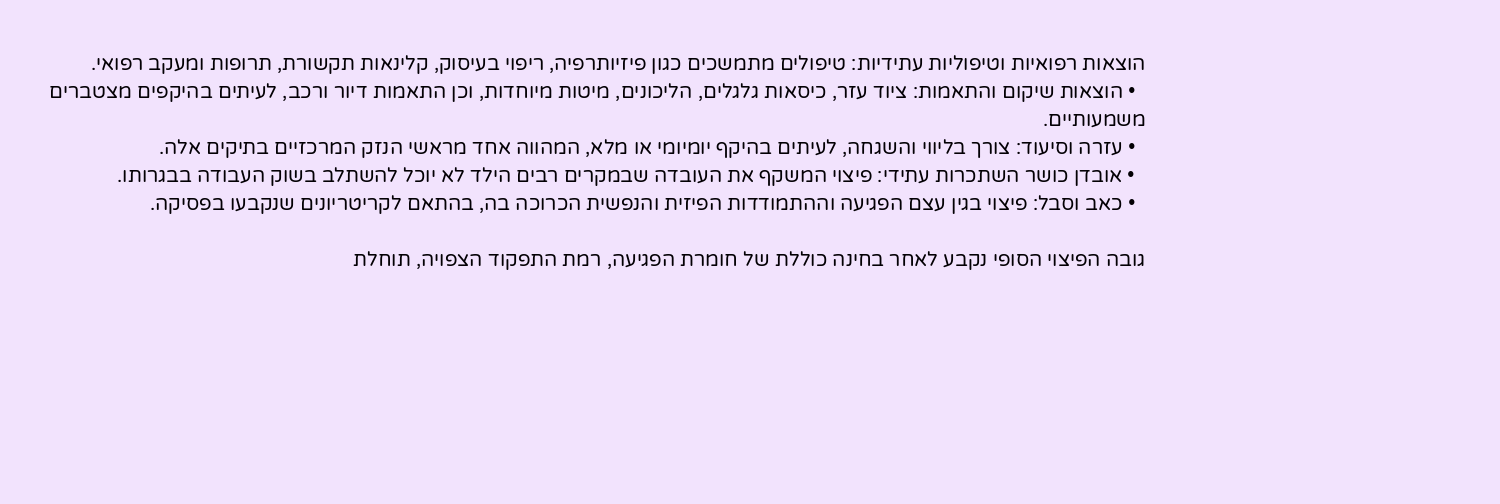הוצאות רפואיות וטיפוליות עתידיות: טיפולים מתמשכים כגון פיזיותרפיה, ריפוי בעיסוק, קלינאות תקשורת, תרופות ומעקב רפואי.
  • הוצאות שיקום והתאמות: ציוד עזר, כיסאות גלגלים, הליכונים, מיטות מיוחדות, וכן התאמות דיור ורכב, לעיתים בהיקפים מצטברים משמעותיים.
  • עזרה וסיעוד: צורך בליווי והשגחה, לעיתים בהיקף יומיומי או מלא, המהווה אחד מראשי הנזק המרכזיים בתיקים אלה.
  • אובדן כושר השתכרות עתידי: פיצוי המשקף את העובדה שבמקרים רבים הילד לא יוכל להשתלב בשוק העבודה בבגרותו.
  • כאב וסבל: פיצוי בגין עצם הפגיעה וההתמודדות הפיזית והנפשית הכרוכה בה, בהתאם לקריטריונים שנקבעו בפסיקה.

גובה הפיצוי הסופי נקבע לאחר בחינה כוללת של חומרת הפגיעה, רמת התפקוד הצפויה, תוחלת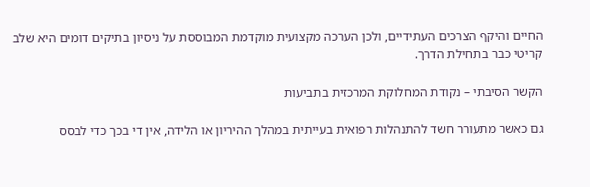החיים והיקף הצרכים העתידיים, ולכן הערכה מקצועית מוקדמת המבוססת על ניסיון בתיקים דומים היא שלב קריטי כבר בתחילת הדרך.

הקשר הסיבתי – נקודת המחלוקת המרכזית בתביעות

גם כאשר מתעורר חשד להתנהלות רפואית בעייתית במהלך ההיריון או הלידה, אין די בכך כדי לבסס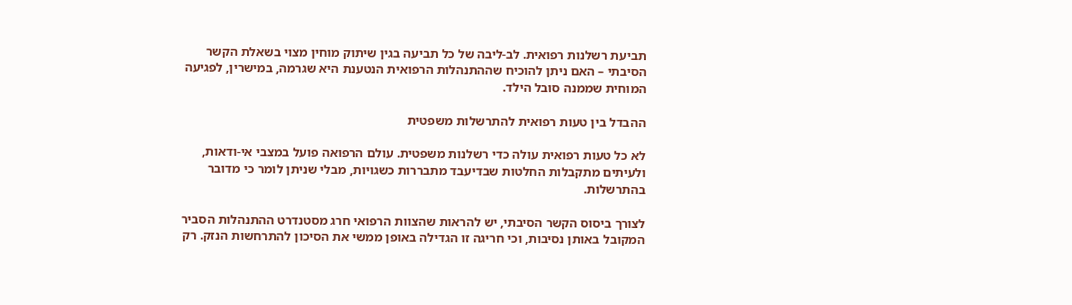תביעת רשלנות רפואית. לב-ליבה של כל תביעה בגין שיתוק מוחין מצוי בשאלת הקשר הסיבתי – האם ניתן להוכיח שההתנהלות הרפואית הנטענת היא שגרמה, במישרין, לפגיעה המוחית שממנה סובל הילד.

ההבדל בין טעות רפואית להתרשלות משפטית

לא כל טעות רפואית עולה כדי רשלנות משפטית. עולם הרפואה פועל במצבי אי-ודאות, ולעיתים מתקבלות החלטות שבדיעבד מתבררות כשגויות, מבלי שניתן לומר כי מדובר בהתרשלות.

לצורך ביסוס הקשר הסיבתי, יש להראות שהצוות הרפואי חרג מסטנדרט ההתנהלות הסביר המקובל באותן נסיבות, וכי חריגה זו הגדילה באופן ממשי את הסיכון להתרחשות הנזק. רק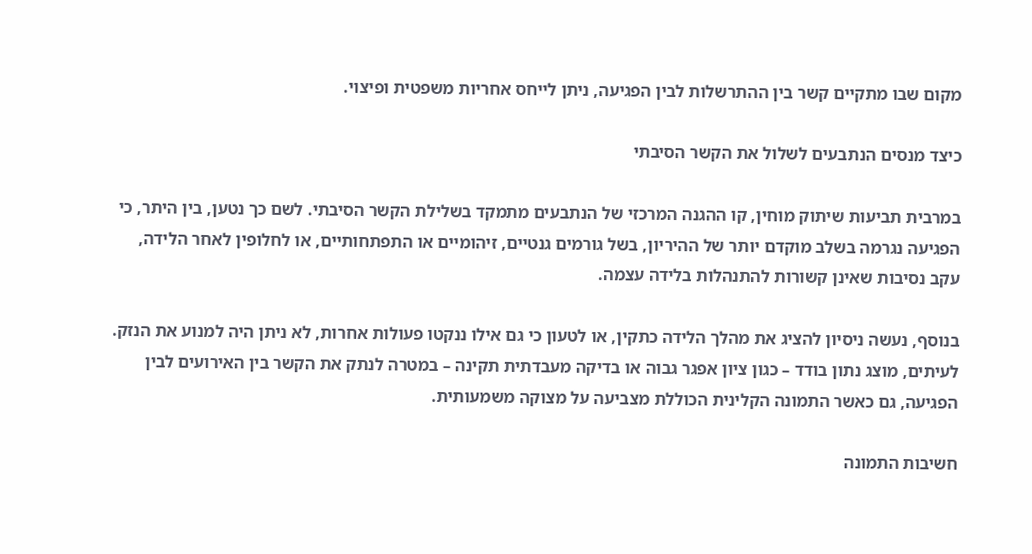מקום שבו מתקיים קשר בין ההתרשלות לבין הפגיעה, ניתן לייחס אחריות משפטית ופיצוי.

כיצד מנסים הנתבעים לשלול את הקשר הסיבתי

במרבית תביעות שיתוק מוחין, קו ההגנה המרכזי של הנתבעים מתמקד בשלילת הקשר הסיבתי. לשם כך נטען, בין היתר, כי הפגיעה נגרמה בשלב מוקדם יותר של ההיריון, בשל גורמים גנטיים, זיהומיים או התפתחותיים, או לחלופין לאחר הלידה, עקב נסיבות שאינן קשורות להתנהלות בלידה עצמה.

בנוסף, נעשה ניסיון להציג את מהלך הלידה כתקין, או לטעון כי גם אילו ננקטו פעולות אחרות, לא ניתן היה למנוע את הנזק. לעיתים, מוצג נתון בודד – כגון ציון אפגר גבוה או בדיקה מעבדתית תקינה – במטרה לנתק את הקשר בין האירועים לבין הפגיעה, גם כאשר התמונה הקלינית הכוללת מצביעה על מצוקה משמעותית.

חשיבות התמונה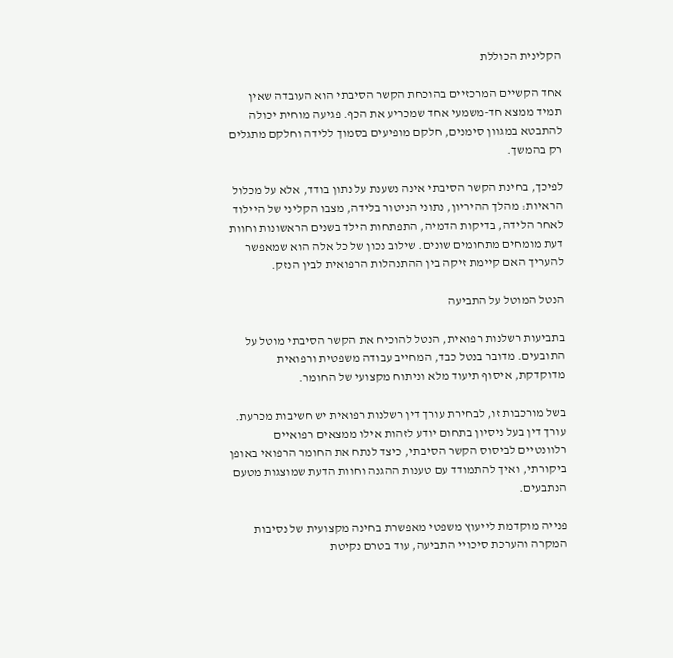הקלינית הכוללת

אחד הקשיים המרכזיים בהוכחת הקשר הסיבתי הוא העובדה שאין תמיד ממצא חד-משמעי אחד שמכריע את הכף. פגיעה מוחית יכולה להתבטא במגוון סימנים, חלקם מופיעים בסמוך ללידה וחלקם מתגלים רק בהמשך.

לפיכך, בחינת הקשר הסיבתי אינה נשענת על נתון בודד, אלא על מכלול הראיות: מהלך ההיריון, נתוני הניטור בלידה, מצבו הקליני של היילוד לאחר הלידה, בדיקות הדמיה, התפתחות הילד בשנים הראשונות וחוות דעת מומחים מתחומים שונים. שילוב נכון של כל אלה הוא שמאפשר להעריך האם קיימת זיקה בין ההתנהלות הרפואית לבין הנזק.

הנטל המוטל על התביעה

בתביעות רשלנות רפואית, הנטל להוכיח את הקשר הסיבתי מוטל על התובעים. מדובר בנטל כבד, המחייב עבודה משפטית ורפואית מדוקדקת, איסוף תיעוד מלא וניתוח מקצועי של החומר.

בשל מורכבות זו, לבחירת עורך דין רשלנות רפואית יש חשיבות מכרעת. עורך דין בעל ניסיון בתחום יודע לזהות אילו ממצאים רפואיים רלוונטיים לביסוס הקשר הסיבתי, כיצד לנתח את החומר הרפואי באופן ביקורתי, ואיך להתמודד עם טענות ההגנה וחוות הדעת שמוצגות מטעם הנתבעים.

פנייה מוקדמת לייעוץ משפטי מאפשרת בחינה מקצועית של נסיבות המקרה והערכת סיכויי התביעה, עוד בטרם נקיטת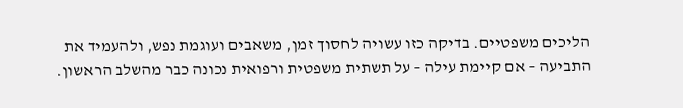הליכים משפטיים. בדיקה כזו עשויה לחסוך זמן, משאבים ועוגמת נפש, ולהעמיד את התביעה – אם קיימת עילה – על תשתית משפטית ורפואית נכונה כבר מהשלב הראשון.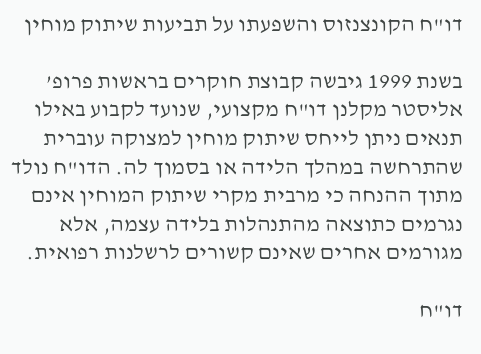דו"ח הקונצנזוס והשפעתו על תביעות שיתוק מוחין

בשנת 1999 גיבשה קבוצת חוקרים בראשות פרופ’ אליסטר מקלנן דו"ח מקצועי, שנועד לקבוע באילו תנאים ניתן לייחס שיתוק מוחין למצוקה עוברית שהתרחשה במהלך הלידה או בסמוך לה. הדו"ח נולד מתוך ההנחה כי מרבית מקרי שיתוק המוחין אינם נגרמים כתוצאה מהתנהלות בלידה עצמה, אלא מגורמים אחרים שאינם קשורים לרשלנות רפואית.

דו"ח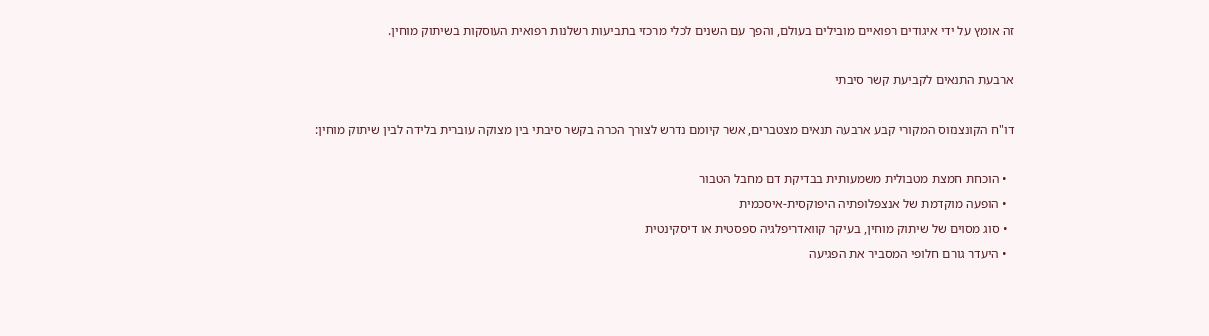זה אומץ על ידי איגודים רפואיים מובילים בעולם, והפך עם השנים לכלי מרכזי בתביעות רשלנות רפואית העוסקות בשיתוק מוחין.

ארבעת התנאים לקביעת קשר סיבתי

דו"ח הקונצנזוס המקורי קבע ארבעה תנאים מצטברים, אשר קיומם נדרש לצורך הכרה בקשר סיבתי בין מצוקה עוברית בלידה לבין שיתוק מוחין:

  • הוכחת חמצת מטבולית משמעותית בבדיקת דם מחבל הטבור
  • הופעה מוקדמת של אנצפלופתיה היפוקסית-איסכמית
  • סוג מסוים של שיתוק מוחין, בעיקר קוואדריפלגיה ספסטית או דיסקינטית
  • היעדר גורם חלופי המסביר את הפגיעה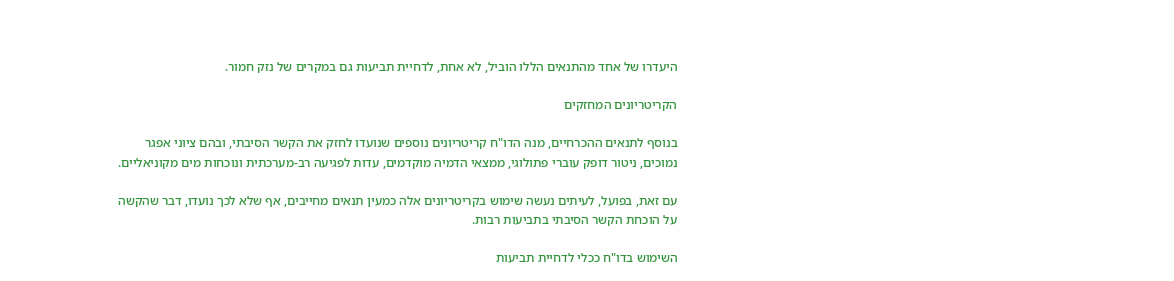היעדרו של אחד מהתנאים הללו הוביל, לא אחת, לדחיית תביעות גם במקרים של נזק חמור.

הקריטריונים המחזקים

בנוסף לתנאים ההכרחיים, מנה הדו"ח קריטריונים נוספים שנועדו לחזק את הקשר הסיבתי, ובהם ציוני אפגר נמוכים, ניטור דופק עוברי פתולוגי, ממצאי הדמיה מוקדמים, עדות לפגיעה רב-מערכתית ונוכחות מים מקוניאליים.

עם זאת, בפועל, לעיתים נעשה שימוש בקריטריונים אלה כמעין תנאים מחייבים, אף שלא לכך נועדו, דבר שהקשה על הוכחת הקשר הסיבתי בתביעות רבות.

השימוש בדו"ח ככלי לדחיית תביעות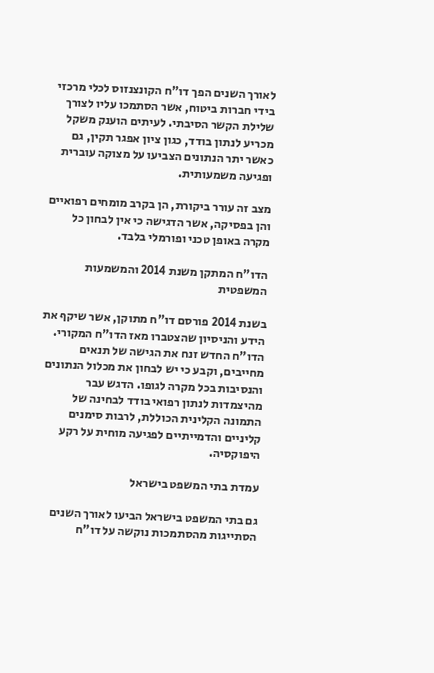לאורך השנים הפך דו"ח הקונצנזוס לכלי מרכזי בידי חברות ביטוח, אשר הסתמכו עליו לצורך שלילת הקשר הסיבתי. לעיתים הוענק משקל מכריע לנתון בודד, כגון ציון אפגר תקין, גם כאשר יתר הנתונים הצביעו על מצוקה עוברית ופגיעה משמעותית.

מצב זה עורר ביקורת, הן בקרב מומחים רפואיים והן בפסיקה, אשר הדגישה כי אין לבחון כל מקרה באופן טכני ופורמלי בלבד.

הדו"ח המתקן משנת 2014 והמשמעות המשפטית

בשנת 2014 פורסם דו"ח מתוקן, אשר שיקף את הידע והניסיון שהצטברו מאז הדו"ח המקורי. הדו"ח החדש זנח את הגישה של תנאים מחייבים, וקבע כי יש לבחון את מכלול הנתונים והנסיבות בכל מקרה לגופו. הדגש עבר מהיצמדות לנתון רפואי בודד לבחינה של התמונה הקלינית הכוללת, לרבות סימנים קליניים והדמייתיים לפגיעה מוחית על רקע היפוקסיה.

עמדת בתי המשפט בישראל

גם בתי המשפט בישראל הביעו לאורך השנים הסתייגות מהסתמכות נוקשה על דו"ח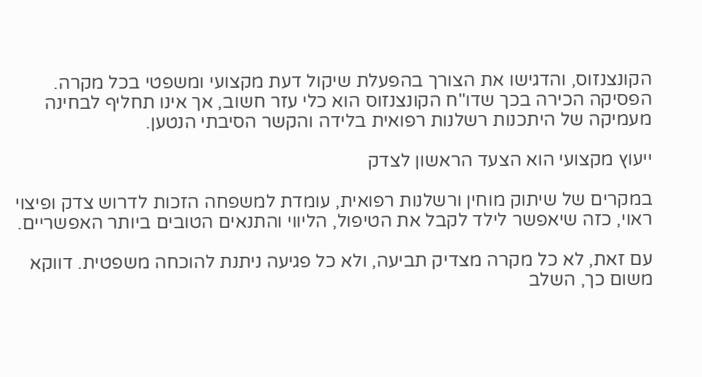הקונצנזוס, והדגישו את הצורך בהפעלת שיקול דעת מקצועי ומשפטי בכל מקרה. הפסיקה הכירה בכך שדו"ח הקונצנזוס הוא כלי עזר חשוב, אך אינו תחליף לבחינה מעמיקה של היתכנות רשלנות רפואית בלידה והקשר הסיבתי הנטען.

ייעוץ מקצועי הוא הצעד הראשון לצדק

במקרים של שיתוק מוחין ורשלנות רפואית, עומדת למשפחה הזכות לדרוש צדק ופיצוי ראוי, כזה שיאפשר לילד לקבל את הטיפול, הליווי והתנאים הטובים ביותר האפשריים.

עם זאת, לא כל מקרה מצדיק תביעה, ולא כל פגיעה ניתנת להוכחה משפטית. דווקא משום כך, השלב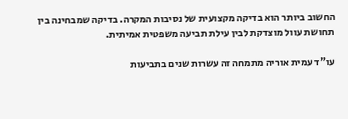החשוב ביותר הוא בדיקה מקצועית של נסיבות המקרה. בדיקה שמבחינה בין תחושת עוול מוצדקת לבין עילת תביעה משפטית אמיתית.

עו"ד עמית אוריה מתמחה זה עשרות שנים בתביעות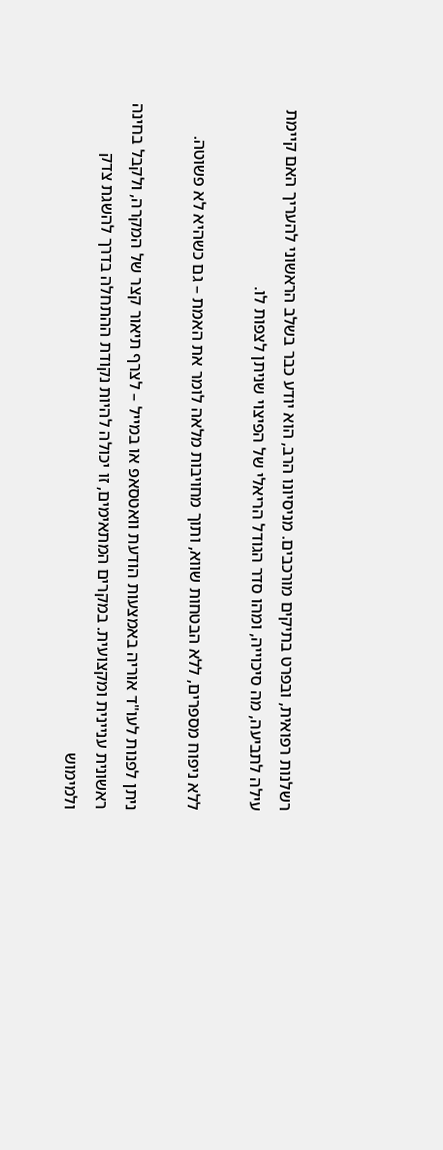רשלנות רפואית, ובפרט בתיקים מורכבים. מניסיונו הרב, הוא יודע כבר בשלב הראשוני להעריך האם קיימת עילה לתביעה, מה סיכוייה, ומהו סדר הגודל הריאלי של הפיצוי שניתן לצפות לו.

ללא ניפוח מספרים, ללא הבטחות שווא, ותוך מחויבות מלאה לומר את האמת – גם כשהיא לא פשוטה.

ניתן לפנות לעו"ד אוריה באמצעות הודעת וואטסאפ או במייל – לצרף תיאור קצר של המקרה, ולקבל בחינה ראשונית עניינית ומקצועית. במקרים המתאימים, זו יכולה להיות נקודת ההתחלה בדרך להשגת צדק ולמימוש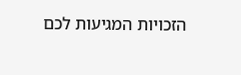הזכויות המגיעות לכם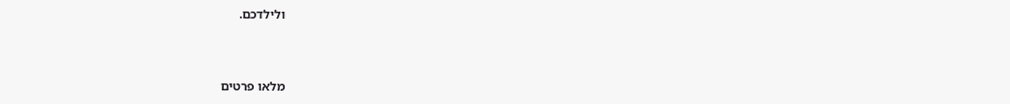ולילדכם.



מלאו פרטים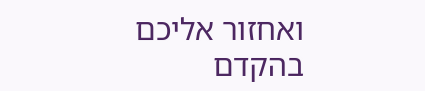ואחזור אליכם בהקדם